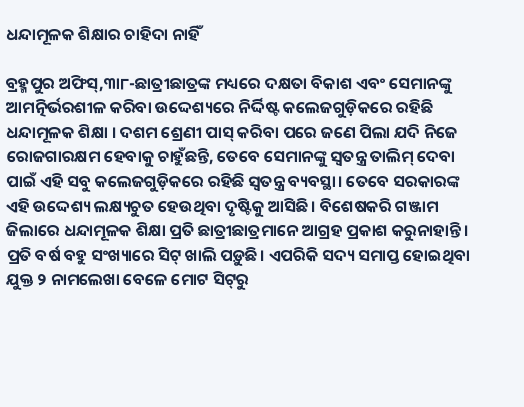ଧନ୍ଦାମୂଳକ ଶିକ୍ଷାର ଚାହିଦା ନାହିଁ

ବ୍ରହ୍ମପୁର ଅଫିସ୍‌,୩ା୮-ଛାତ୍ରୀଛାତ୍ରଙ୍କ ମଧ୍ୟରେ ଦକ୍ଷତା ବିକାଶ ଏବଂ ସେମାନଙ୍କୁ ଆମତ୍ନିର୍ଭରଶୀଳ କରିବା ଉଦ୍ଦେଶ୍ୟରେ ନିର୍ଦ୍ଦିଷ୍ଟ କଲେଜଗୁଡ଼ିକରେ ରହିଛି ଧନ୍ଦାମୂଳକ ଶିକ୍ଷା । ଦଶମ ଶ୍ରେଣୀ ପାସ୍‌ କରିବା ପରେ ଜଣେ ପିଲା ଯଦି ନିଜେ ରୋଜଗାରକ୍ଷମ ହେବାକୁ ଚାହୁଁଛନ୍ତି, ତେବେ ସେମାନଙ୍କୁ ସ୍ବତନ୍ତ୍ର ତାଲିମ୍‌ ଦେବା ପାଇଁ ଏହି ସବୁ କଲେଜଗୁଡ଼ିକରେ ରହିଛି ସ୍ବତନ୍ତ୍ର ବ୍ୟବସ୍ଥା। ତେବେ ସରକାରଙ୍କ ଏହି ଉଦ୍ଦେଶ୍ୟ ଲକ୍ଷ୍ୟଚୁତ ହେଉଥିବା ଦୃଷ୍ଟିକୁ ଆସିଛି। ବିଶେଷକରି ଗଞ୍ଜାମ ଜିଲାରେ ଧନ୍ଦାମୂଳକ ଶିକ୍ଷା ପ୍ରତି ଛାତ୍ରୀଛାତ୍ରମାନେ ଆଗ୍ରହ ପ୍ରକାଶ କରୁନାହାନ୍ତି। ପ୍ରତି ବର୍ଷ ବହୁ ସଂଖ୍ୟାରେ ସିଟ୍‌ ଖାଲି ପଡ଼ୁଛି। ଏପରିକି ସଦ୍ୟ ସମାପ୍ତ ହୋଇଥିବା ଯୁକ୍ତ ୨ ନାମଲେଖା ବେଳେ ମୋଟ ସିଟ୍‌ରୁ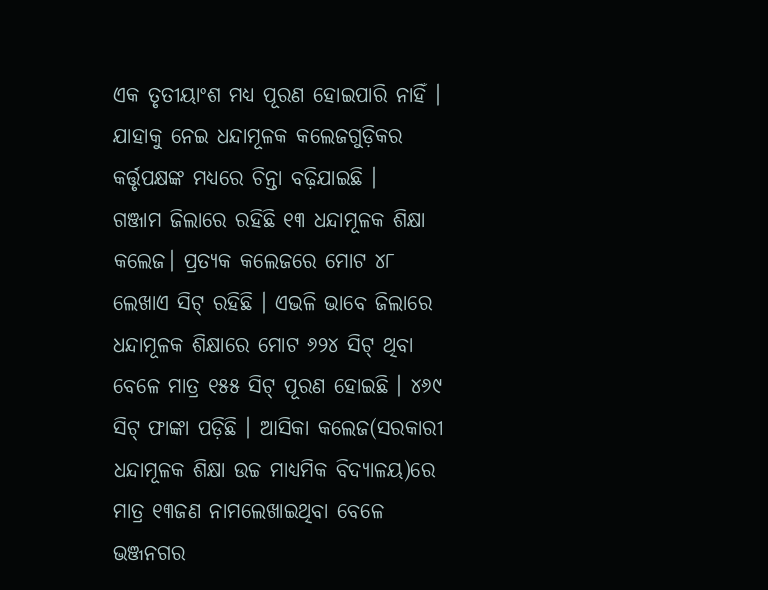ଏକ ତୃତୀୟାଂଶ ମଧ୍ୟ ପୂରଣ ହୋଇପାରି ନାହିଁ । ଯାହାକୁ ନେଇ ଧନ୍ଦାମୂଳକ କଲେଜଗୁଡ଼ିକର କର୍ତ୍ତୃପକ୍ଷଙ୍କ ମଧ୍ୟରେ ଚିନ୍ତା ବଢ଼ିଯାଇଛି ।
ଗଞ୍ଜାମ ଜିଲାରେ ରହିଛି ୧୩ ଧନ୍ଦାମୂଳକ ଶିକ୍ଷା କଲେଜ। ପ୍ରତ୍ୟକ କଲେଜରେ ମୋଟ ୪୮ ଲେଖାଏ ସିଟ୍‌ ରହିଛି । ଏଭଳି ଭାବେ ଜିଲାରେ ଧନ୍ଦାମୂଳକ ଶିକ୍ଷାରେ ମୋଟ ୬୨୪ ସିଟ୍‌ ଥିବା ବେଳେ ମାତ୍ର ୧୫୫ ସିଟ୍‌ ପୂରଣ ହୋଇଛି । ୪୬୯ ସିଟ୍‌ ଫାଙ୍କା ପଡ଼ିଛି । ଆସିକା କଲେଜ(ସରକାରୀ ଧନ୍ଦାମୂଳକ ଶିକ୍ଷା ଉଚ୍ଚ ମାଧ୍ୟମିକ ବିଦ୍ୟାଳୟ)ରେ ମାତ୍ର ୧୩ଜଣ ନାମଲେଖାଇଥିବା ବେଳେ ଭଞ୍ଜନଗର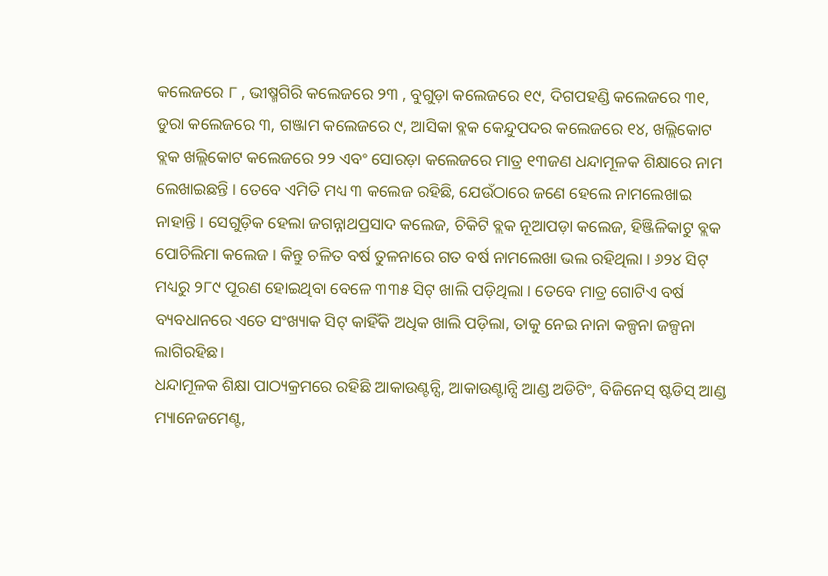କଲେଜରେ ୮ , ଭୀଷ୍ମଗିରି କଲେଜରେ ୨୩ , ବୁଗୁଡ଼ା କଲେଜରେ ୧୯, ଦିଗପହଣ୍ଡି କଲେଜରେ ୩୧, ଡୁରା କଲେଜରେ ୩, ଗଞ୍ଜାମ କଲେଜରେ ୯, ଆସିକା ବ୍ଲକ କେନ୍ଦୁପଦର କଲେଜରେ ୧୪, ଖଲ୍ଲିକୋଟ ବ୍ଲକ ଖଲ୍ଲିକୋଟ କଲେଜରେ ୨୨ ଏବଂ ସୋରଡ଼ା କଲେଜରେ ମାତ୍ର ୧୩ଜଣ ଧନ୍ଦାମୂଳକ ଶିକ୍ଷାରେ ନାମ ଲେଖାଇଛନ୍ତି । ତେବେ ଏମିତି ମଧ୍ୟ ୩ କଲେଜ ରହିଛି, ଯେଉଁଠାରେ ଜଣେ ହେଲେ ନାମଲେଖାଇ ନାହାନ୍ତି । ସେଗୁଡ଼ିକ ହେଲା ଜଗନ୍ନାଥପ୍ରସାଦ କଲେଜ, ଚିକିଟି ବ୍ଲକ ନୂଆପଡ଼ା କଲେଜ, ହିଞ୍ଜିଳିକାଟୁ ବ୍ଲକ ପୋଚିଲିମା କଲେଜ । କିନ୍ତୁ ଚଳିତ ବର୍ଷ ତୁଳନାରେ ଗତ ବର୍ଷ ନାମଲେଖା ଭଲ ରହିଥିଲା । ୬୨୪ ସିଟ୍‌ ମଧ୍ୟରୁ ୨୮୯ ପୂରଣ ହୋଇଥିବା ବେଳେ ୩୩୫ ସିଟ୍‌ ଖାଲି ପଡ଼ିଥିଲା । ତେବେ ମାତ୍ର ଗୋଟିଏ ବର୍ଷ ବ୍ୟବଧାନରେ ଏତେ ସଂଖ୍ୟାକ ସିଟ୍‌ କାହିଁକି ଅଧିକ ଖାଲି ପଡ଼ିଲା, ତାକୁ ନେଇ ନାନା କଳ୍ପନା ଜଳ୍ପନା ଲାଗିରହିଛ।
ଧନ୍ଦାମୂଳକ ଶିକ୍ଷା ପାଠ୍ୟକ୍ରମରେ ରହିଛି ଆକାଉଣ୍ଟନ୍ସି, ଆକାଉଣ୍ଟାନ୍ସି ଆଣ୍ଡ ଅଡିଟିଂ, ବିଜିନେସ୍‌ ଷ୍ଟଡିସ୍‌ ଆଣ୍ଡ ମ୍ୟାନେଜମେଣ୍ଟ,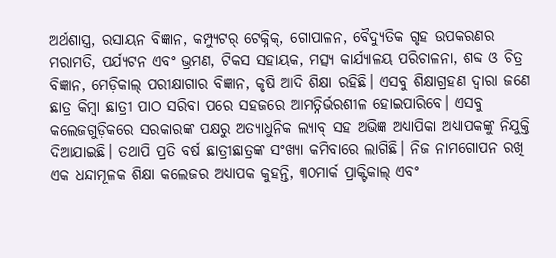ଅର୍ଥଶାସ୍ତ୍ର, ରସାୟନ ବିଜ୍ଞାନ, କମ୍ପ୍ୟୁଟର୍‌ ଟେକ୍ନିକ୍‌, ଗୋପାଳନ, ବୈଦ୍ୟୁତିକ ଗୃହ ଉପକରଣର ମରାମତି, ପର୍ଯ୍ୟଟନ ଏବଂ ଭ୍ରମଣ, ଟିକସ ସହାୟକ, ମତ୍ସ୍ୟ କାର୍ଯ୍ୟାଳୟ ପରିଚାଳନା, ଶବ୍ଦ ଓ ଚିତ୍ର ବିଜ୍ଞାନ, ମେଡ଼ିକାଲ୍‌ ପରୀକ୍ଷାଗାର ବିଜ୍ଞାନ, କୃଷି ଆଦି ଶିକ୍ଷା ରହିଛି। ଏସବୁ ଶିକ୍ଷାଗ୍ରହଣ ଦ୍ୱାରା ଜଣେ ଛାତ୍ର କିମ୍ବା ଛାତ୍ରୀ ପାଠ ସରିବା ପରେ ସହଜରେ ଆମତ୍ନିର୍ଭରଶୀଳ ହୋଇପାରିବେ। ଏସବୁ କଲେଜଗୁଡ଼ିକରେ ସରକାରଙ୍କ ପକ୍ଷରୁ ଅତ୍ୟାଧୁନିକ ଲ୍ୟାବ୍‌ ସହ ଅଭିଜ୍ଞ ଅଧ୍ୟାପିକା ଅଧ୍ୟାପକଙ୍କୁ ନିଯୁକ୍ତି ଦିଆଯାଇଛି। ତଥାପି ପ୍ରତି ବର୍ଷ ଛାତ୍ରୀଛାତ୍ରଙ୍କ ସଂଖ୍ୟା କମିବାରେ ଲାଗିଛି। ନିଜ ନାମଗୋପନ ରଖି ଏକ ଧନ୍ଦାମୂଳକ ଶିକ୍ଷା କଲେଜର ଅଧ୍ୟାପକ କୁହନ୍ତି, ୩୦ମାର୍କ ପ୍ରାକ୍ଟିକାଲ୍‌ ଏବଂ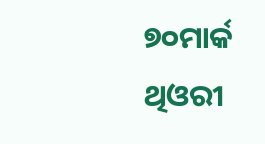୭୦ମାର୍କ ଥିଓରୀ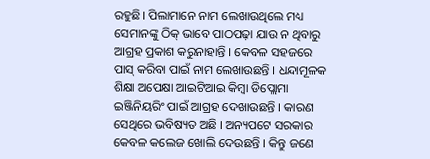ରହୁଛି। ପିଲାମାନେ ନାମ ଲେଖାଉଥିଲେ ମଧ୍ୟ ସେମାନଙ୍କୁ ଠିକ୍‌ ଭାବେ ପାଠପଢ଼ା ଯାଉ ନ ଥିବାରୁ ଆଗ୍ରହ ପ୍ରକାଶ କରୁନାହାନ୍ତି । କେବଳ ସହଜରେ ପାସ୍‌ କରିବା ପାଇଁ ନାମ ଲେଖାଉଛନ୍ତି । ଧନ୍ଦାମୂଳକ ଶିକ୍ଷା ଅପେକ୍ଷା ଆଇଟିଆଇ କିମ୍ବା ଡିପ୍ଲୋମା ଇଞ୍ଜିନିୟରିଂ ପାଇଁ ଆଗ୍ରହ ଦେଖାଉଛନ୍ତି । କାରଣ ସେଥିରେ ଭବିଷ୍ୟତ ଅଛି । ଅନ୍ୟପଟେ ସରକାର କେବଳ କଲେଜ ଖୋଲି ଦେଉଛନ୍ତି । କିନ୍ତୁ ଜଣେ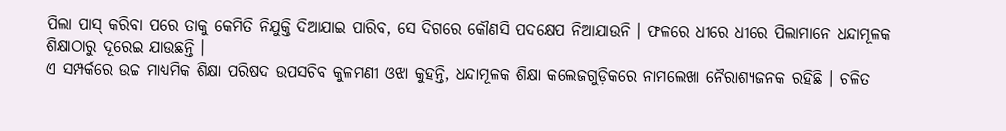ପିଲା ପାସ୍‌ କରିବା ପରେ ତାକୁ କେମିତି ନିଯୁକ୍ତି ଦିଆଯାଇ ପାରିବ, ସେ ଦିଗରେ କୌଣସି ପଦକ୍ଷେପ ନିଆଯାଉନି । ଫଳରେ ଧୀରେ ଧୀରେ ପିଲାମାନେ ଧନ୍ଦାମୂଳକ ଶିକ୍ଷାଠାରୁ ଦୂରେଇ ଯାଉଛନ୍ତି ।
ଏ ସମ୍ପର୍କରେ ଉଚ୍ଚ ମାଧ୍ୟମିକ ଶିକ୍ଷା ପରିଷଦ ଉପସଚିବ କୁଳମଣୀ ଓଝା କୁହନ୍ତି, ଧନ୍ଦାମୂଳକ ଶିକ୍ଷା କଲେଜଗୁଡ଼ିକରେ ନାମଲେଖା ନୈରାଶ୍ୟଜନକ ରହିଛି । ଚଳିତ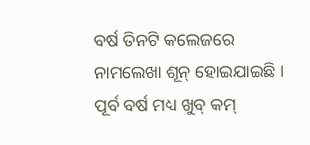ବର୍ଷ ତିନଟି କଲେଜରେ ନାମଲେଖା ଶୂନ୍‌ ହୋଇଯାଇଛି । ପୂର୍ବ ବର୍ଷ ମଧ୍ୟ ଖୁବ୍‌ କମ୍‌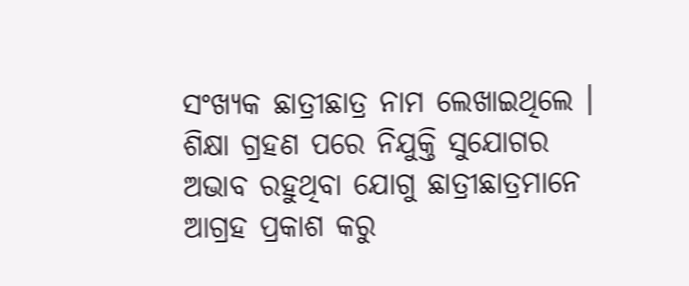ସଂଖ୍ୟକ ଛାତ୍ରୀଛାତ୍ର ନାମ ଲେଖାଇଥିଲେ । ଶିକ୍ଷା ଗ୍ରହଣ ପରେ ନିଯୁକ୍ତି ସୁଯୋଗର ଅଭାବ ରହୁଥିବା ଯୋଗୁ ଛାତ୍ରୀଛାତ୍ରମାନେ ଆଗ୍ରହ ପ୍ରକାଶ କରୁ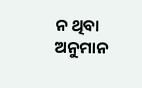ନ ଥିବା ଅନୁମାନ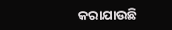କରାଯାଉଛି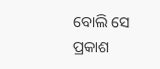ବୋଲି ସେ ପ୍ରକାଶ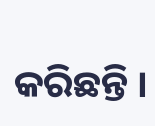କରିଛନ୍ତି ।